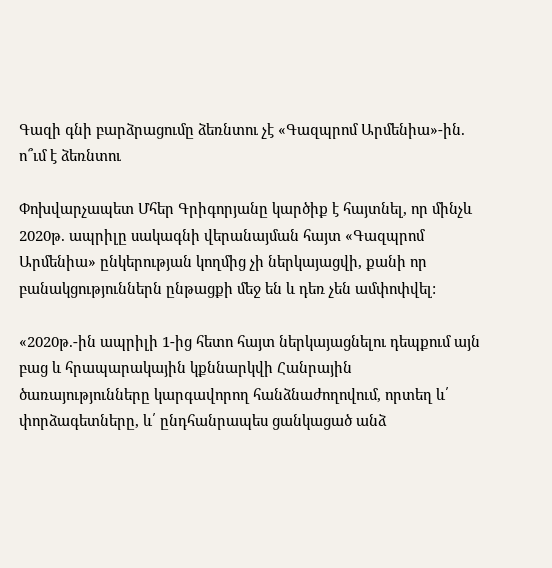Գազի գնի բարձրացումը ձեռնտու չէ «Գազպրոմ Արմենիա»-ին. ո՞ւմ է ձեռնտու

Փոխվարչապետ Մհեր Գրիգորյանը կարծիք է հայտնել, որ մինչև 2020թ. ապրիլը սակագնի վերանայման հայտ «Գազպրոմ Արմենիա» ընկերության կողմից չի ներկայացվի, քանի որ բանակցություններն ընթացքի մեջ են և դեռ չեն ամփոփվել:

«2020թ.-ին ապրիլի 1-ից հետո հայտ ներկայացնելու դեպքում այն բաց և հրապարակային կքննարկվի Հանրային ծառայությունները կարգավորող հանձնաժողովում, որտեղ և՛ փորձագետները, և՛ ընդհանրապես ցանկացած անձ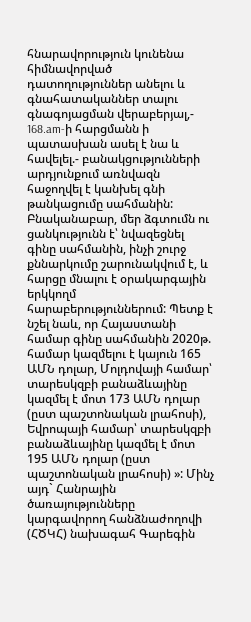հնարավորություն կունենա հիմնավորված դատողություններ անելու և գնահատականներ տալու գնագոյացման վերաբերյալ,- 168.am-ի հարցմանն ի պատասխան ասել է նա և հավելել.- բանակցությունների արդյունքում առնվազն հաջողվել է կանխել գնի թանկացումը սահմանին: Բնականաբար, մեր ձգտումն ու ցանկությունն է՝ նվազեցնել գինը սահմանին, ինչի շուրջ քննարկումը շարունակվում է, և հարցը մնալու է օրակարգային երկկողմ հարաբերություններում: Պետք է նշել նաև, որ Հայաստանի համար գինը սահմանին 2020թ. համար կազմելու է կայուն 165 ԱՄՆ դոլար, Մոլդովայի համար՝ տարեսկզբի բանաձևայինը կազմել է մոտ 173 ԱՄՆ դոլար (ըստ պաշտոնական լրահոսի), Եվրոպայի համար՝ տարեսկզբի բանաձևայինը կազմել է մոտ 195 ԱՄՆ դոլար (ըստ պաշտոնական լրահոսի) »: Մինչ այդ` Հանրային ծառայությունները կարգավորող հանձնաժողովի (ՀԾԿՀ) նախագահ Գարեգին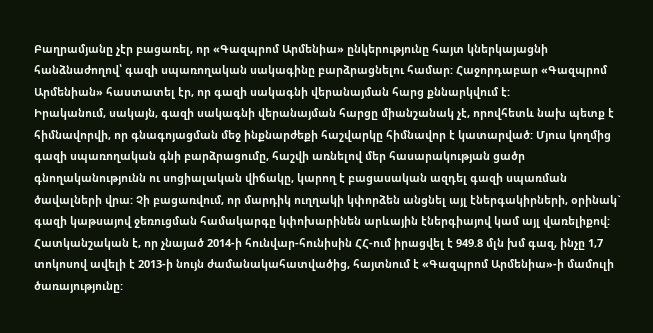Բաղրամյանը չէր բացառել, որ «Գազպրոմ Արմենիա» ընկերությունը հայտ կներկայացնի հանձնաժողով՝ գազի սպառողական սակագինը բարձրացնելու համար: Հաջորդաբար «Գազպրոմ Արմենիան» հաստատել էր, որ գազի սակագնի վերանայման հարց քննարկվում է:
Իրականում, սակայն, գազի սակագնի վերանայման հարցը միանշանակ չէ, որովհետև նախ պետք է հիմնավորվի, որ գնագոյացման մեջ ինքնարժեքի հաշվարկը հիմնավոր է կատարված: Մյուս կողմից գազի սպառողական գնի բարձրացումը, հաշվի առնելով մեր հասարակության ցածր գնողականությունն ու սոցիալական վիճակը, կարող է բացասական ազդել գազի սպառման ծավալների վրա: Չի բացառվում, որ մարդիկ ուղղակի կփորձեն անցնել այլ էներգակիրների, օրինակ` գազի կաթսայով ջեռուցման համակարգը կփոխարինեն արևային էներգիայով կամ այլ վառելիքով: Հատկանշական է, որ չնայած 2014-ի հունվար-հունիսին ՀՀ-ում իրացվել է 949.8 մլն խմ գազ, ինչը 1,7 տոկոսով ավելի է 2013-ի նույն ժամանակահատվածից, հայտնում է «Գազպրոմ Արմենիա»-ի մամուլի ծառայությունը: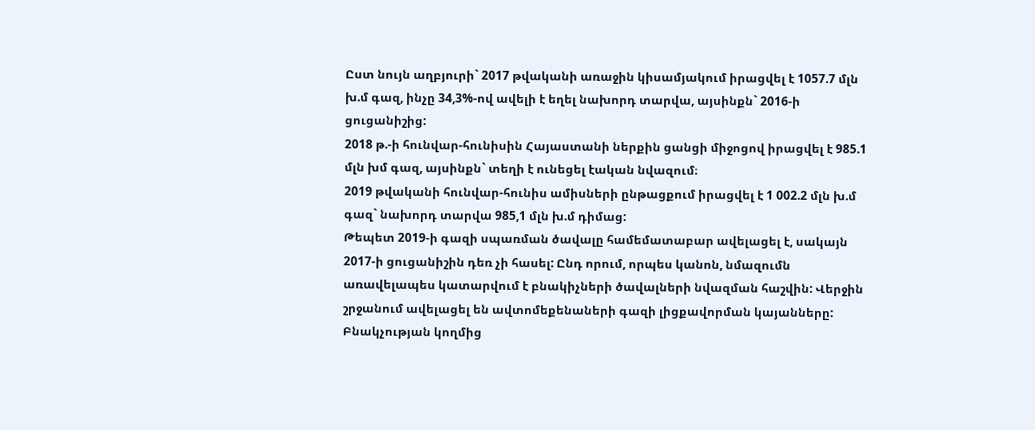Ըստ նույն աղբյուրի` 2017 թվականի առաջին կիսամյակում իրացվել է 1057.7 մլն խ.մ գազ, ինչը 34,3%-ով ավելի է եղել նախորդ տարվա, այսինքն` 2016-ի ցուցանիշից:
2018 թ.-ի հունվար-հունիսին Հայաստանի ներքին ցանցի միջոցով իրացվել է 985.1 մլն խմ գազ, այսինքն` տեղի է ունեցել էական նվազում։
2019 թվականի հունվար-հունիս ամիսների ընթացքում իրացվել է 1 002.2 մլն խ.մ գազ` նախորդ տարվա 985,1 մլն խ.մ դիմաց:
Թեպետ 2019-ի գազի սպառման ծավալը համեմատաբար ավելացել է, սակայն 2017-ի ցուցանիշին դեռ չի հասել: Ընդ որում, որպես կանոն, նմազումն առավելապես կատարվում է բնակիչների ծավալների նվազման հաշվին: Վերջին շրջանում ավելացել են ավտոմեքենաների գազի լիցքավորման կայանները: Բնակչության կողմից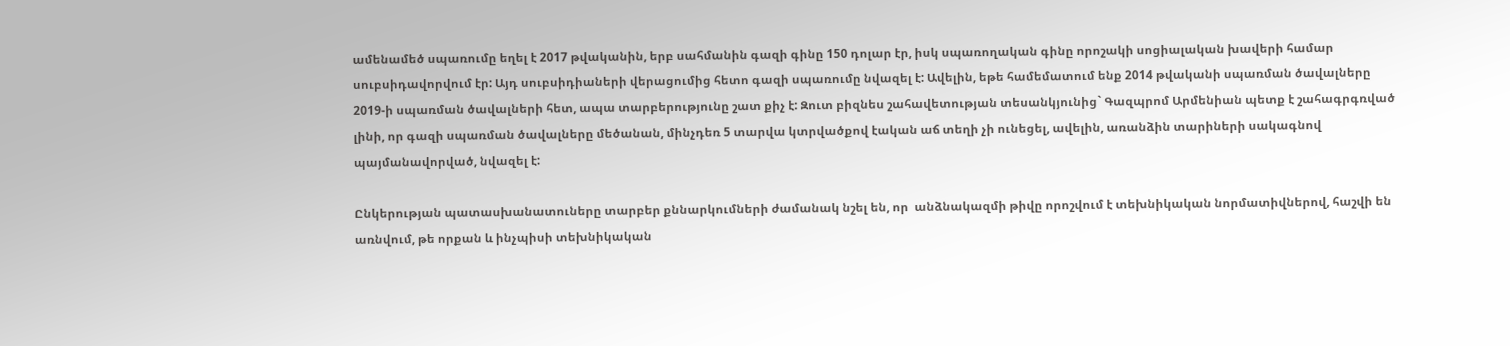ամենամեծ սպառումը եղել է 2017 թվականին, երբ սահմանին գազի գինը 150 դոլար էր, իսկ սպառողական գինը որոշակի սոցիալական խավերի համար սուբսիդավորվում էր: Այդ սուբսիդիաների վերացումից հետո գազի սպառումը նվազել է: Ավելին, եթե համեմատում ենք 2014 թվականի սպառման ծավալները 2019-ի սպառման ծավալների հետ, ապա տարբերությունը շատ քիչ է: Զուտ բիզնես շահավետության տեսանկյունից` Գազպրոմ Արմենիան պետք է շահագրգռված լինի, որ գազի սպառման ծավալները մեծանան, մինչդեռ 5 տարվա կտրվածքով էական աճ տեղի չի ունեցել, ավելին, առանձին տարիների սակագնով պայմանավորված, նվազել է:

Ընկերության պատասխանատուները տարբեր քննարկումների ժամանակ նշել են, որ  անձնակազմի թիվը որոշվում է տեխնիկական նորմատիվներով, հաշվի են առնվում, թե որքան և ինչպիսի տեխնիկական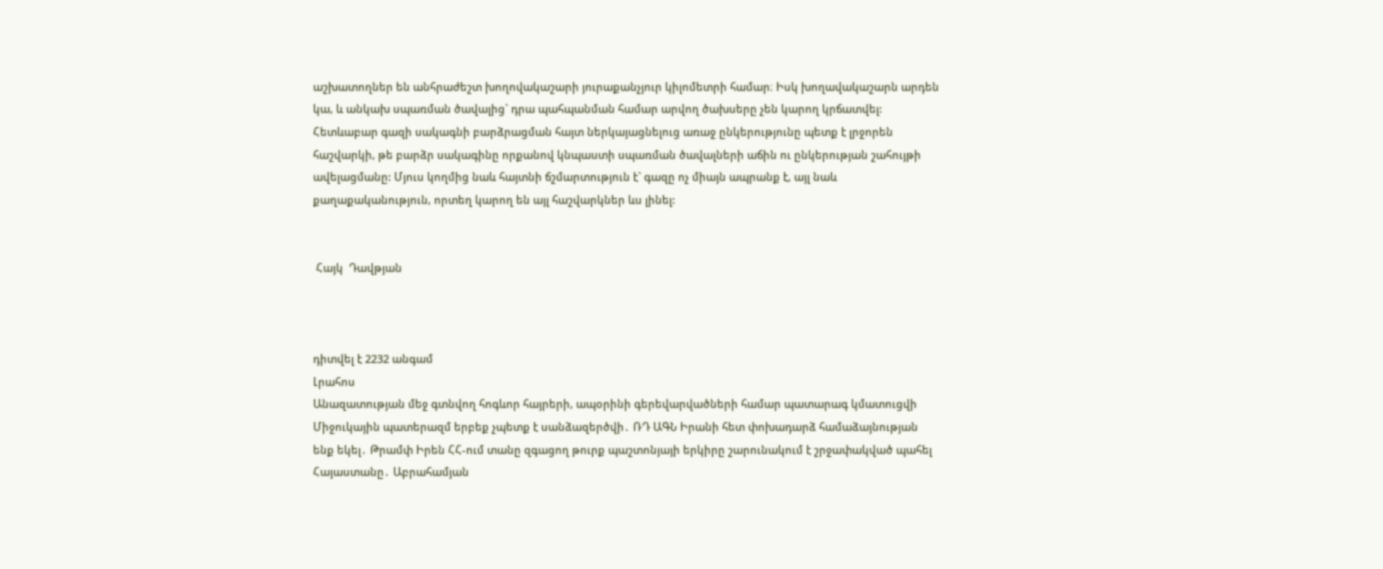աշխատողներ են անհրաժեշտ խողովակաշարի յուրաքանչյուր կիլոմետրի համար։ Իսկ խողավակաշարն արդեն կա, և անկախ սպառման ծավալից` դրա պահպանման համար արվող ծախսերը չեն կարող կրճատվել: Հետևաբար գազի սակագնի բարձրացման հայտ ներկայացնելուց առաջ ընկերությունը պետք է լրջորեն հաշվարկի, թե բարձր սակագինը որքանով կնպաստի սպառման ծավալների աճին ու ընկերության շահույթի ավելացմանը: Մյուս կողմից նաև հայտնի ճշմարտություն է` գազը ոչ միայն ապրանք է, այլ նաև քաղաքականություն, որտեղ կարող են այլ հաշվարկներ ևս լինել:


 Հայկ  Դավթյան



դիտվել է 2232 անգամ
Լրահոս
Անազատության մեջ գտնվող հոգևոր հայրերի, ապօրինի գերեվարվածների համար պատարագ կմատուցվի Միջուկային պատերազմ երբեք չպետք է սանձազերծվի․ ՌԴ ԱԳՆ Իրանի հետ փոխադարձ համաձայնության ենք եկել․ Թրամփ Իրեն ՀՀ-ում տանը զգացող թուրք պաշտոնյայի երկիրը շարունակում է շրջափակված պահել Հայաստանը․ Աբրահամյան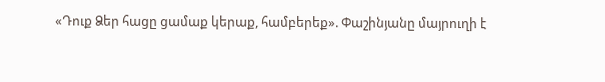«Դուք Ձեր հացը ցամաք կերաք, համբերեք». Փաշինյանը մայրուղի է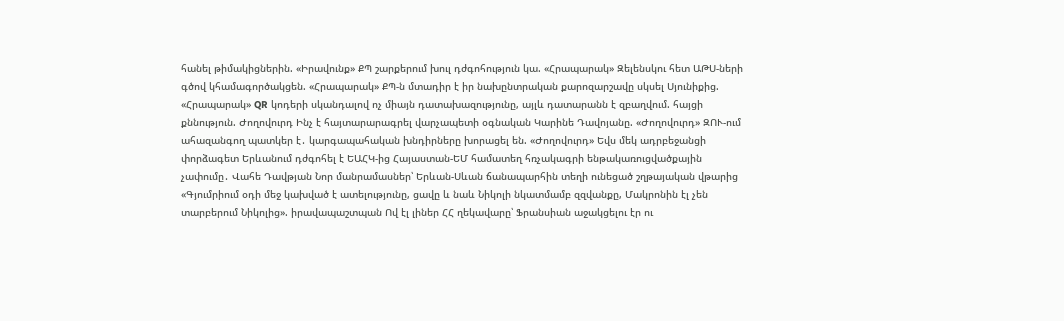հանել թիմակիցներին. «Իրավունք» ՔՊ շարքերում խուլ դժգոհություն կա. «Հրապարակ» Զելենսկու հետ ԱԹՍ-ների գծով կհամագործակցեն. «Հրապարակ» ՔՊ-ն մտադիր է իր նախընտրական քարոզարշավը սկսել Սյունիքից. «Հրապարակ» QR կոդերի սկանդալով ոչ միայն դատախազությունը, այլև դատարանն է զբաղվում. հայցի քննություն. Ժողովուրդ Ինչ է հայտարարագրել վարչապետի օգնական Կարինե Դավոյանը. «Ժողովուրդ» ԶՈՒ-ում ահազանգող պատկեր է․ կարգապահական խնդիրները խորացել են. «Ժողովուրդ» Եվս մեկ ադրբեջանցի փորձագետ Երևանում դժգոհել է ԵԱՀԿ-ից Հայաստան-ԵՄ համատեղ հռչակագրի ենթակառուցվածքային չափումը․ Վահե Դավթյան Նոր մանրամասներ՝ Երևան-Սևան ճանապարհին տեղի ունեցած շղթայական վթարից «Գյումրիում օդի մեջ կախված է ատելությունը, ցավը և նաև Նիկոլի նկատմամբ զզվանքը, Մակրոնին էլ չեն տարբերում Նիկոլից». իրավապաշտպան Ով էլ լիներ ՀՀ ղեկավարը՝ Ֆրանսիան աջակցելու էր ու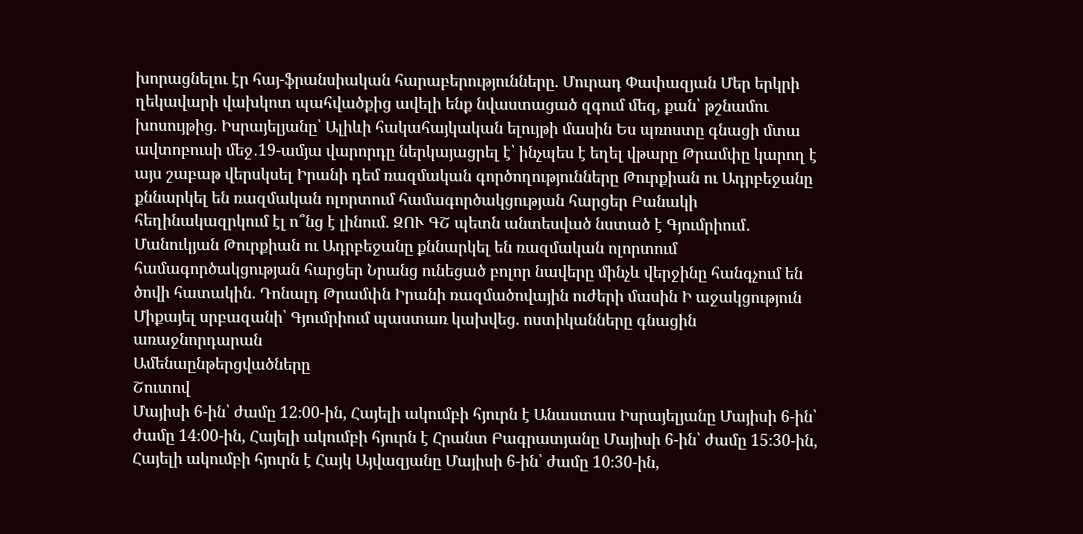խորացնելու էր հայ-ֆրանսիական հարաբերությունները. Մուրադ Փափազյան Մեր երկրի ղեկավարի վախկոտ պահվածքից ավելի ենք նվաստացած զգում մեզ, քան՝ թշնամու խոսույթից. Իսրայելյանը՝ Ալիևի հակահայկական ելույթի մասին Ես պռոստը գնացի մտա ավտոբուսի մեջ․19-ամյա վարորդը ներկայացրել է՝ ինչպես է եղել վթարը Թրամփը կարող է այս շաբաթ վերսկսել Իրանի դեմ ռազմական գործողությունները Թուրքիան ու Ադրբեջանը քննարկել են ռազմական ոլորտում համագործակցության հարցեր Բանակի հեղինակազրկում էլ ո՞նց է լինում. ԶՈՒ ԳՇ պետն անտեսված նստած է Գյումրիում․ Մանուկյան Թուրքիան ու Ադրբեջանը քննարկել են ռազմական ոլորտում համագործակցության հարցեր Նրանց ունեցած բոլոր նավերը մինչև վերջինը հանգչում են ծովի հատակին. Դոնալդ Թրամփն Իրանի ռազմածովային ուժերի մասին Ի աջակցություն Միքայել սրբազանի՝ Գյումրիում պաստառ կախվեց. ոստիկանները գնացին առաջնորդարան
Ամենաընթերցվածները
Շուտով
Մայիսի 6-ին՝ ժամը 12։00-ին, Հայելի ակումբի հյուրն է Անաստաս Իսրայելյանը Մայիսի 6-ին՝ ժամը 14։00-ին, Հայելի ակումբի հյուրն է Հրանտ Բագրատյանը Մայիսի 6-ին՝ ժամը 15։30-ին, Հայելի ակումբի հյուրն է Հայկ Այվազյանը Մայիսի 6-ին՝ ժամը 10։30-ին,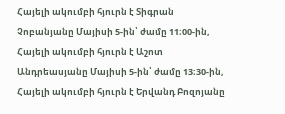Հայելի ակումբի հյուրն է Տիգրան Չոբանյանը Մայիսի 5-ին՝ ժամը 11։00-ին, Հայելի ակումբի հյուրն է Աշոտ Անդրեասյանը Մայիսի 5-ին՝ ժամը 13։30-ին, Հայելի ակումբի հյուրն է Երվանդ Բոզոյանը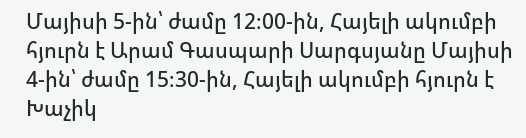Մայիսի 5-ին՝ ժամը 12։00-ին, Հայելի ակումբի հյուրն է Արամ Գասպարի Սարգսյանը Մայիսի 4-ին՝ ժամը 15։30-ին, Հայելի ակումբի հյուրն է Խաչիկ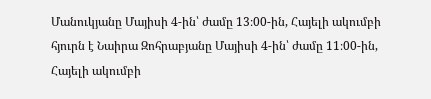Մանուկյանը Մայիսի 4-ին՝ ժամը 13։00-ին, Հայելի ակումբի հյուրն է Նաիրա Զոհրաբյանը Մայիսի 4-ին՝ ժամը 11։00-ին, Հայելի ակումբի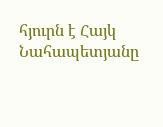հյուրն է Հայկ Նահապետյանը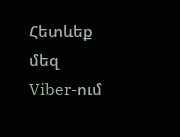Հետևեք մեզ Viber-ում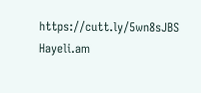https://cutt.ly/5wn8sJBS
Hayeli.am